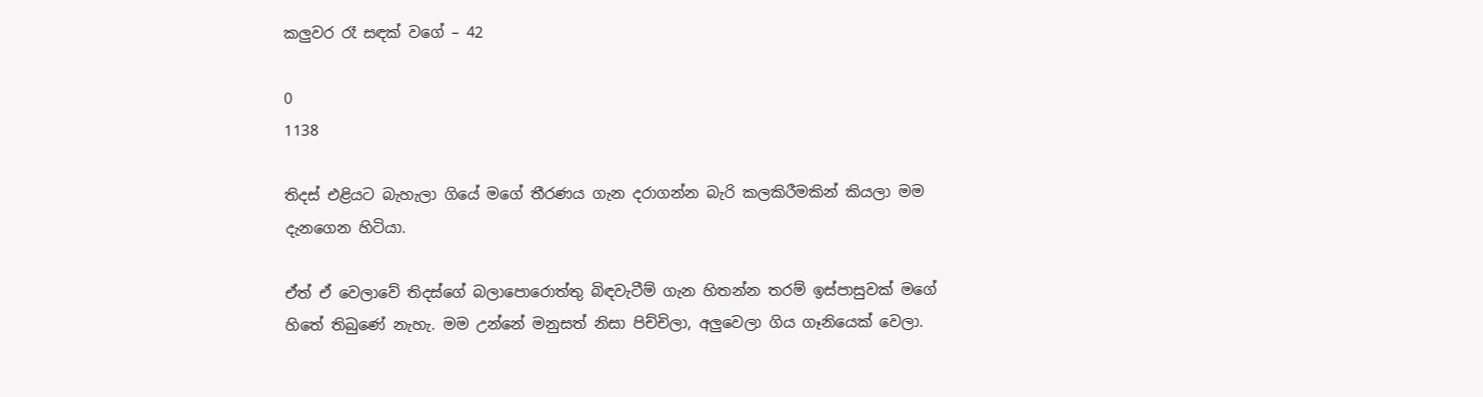කලුවර රෑ සඳක් වගේ – 42

0
1138

තිදස් එළියට බැහැලා ගියේ මගේ තීරණය ගැන දරාගන්න බැරි කලකිරීමකින් කියලා මම දැනගෙන හිටියා.

ඒත් ඒ වෙලාවේ තිදස්ගේ බලාපොරොත්තු බිඳවැටීම් ගැන හිතන්න තරම් ඉස්පාසුවක් මගේ හිතේ තිබුණේ නැහැ. මම උන්නේ මනුසත් නිසා පිච්චිලා, අලුවෙලා ගිය ගෑනියෙක් වෙලා.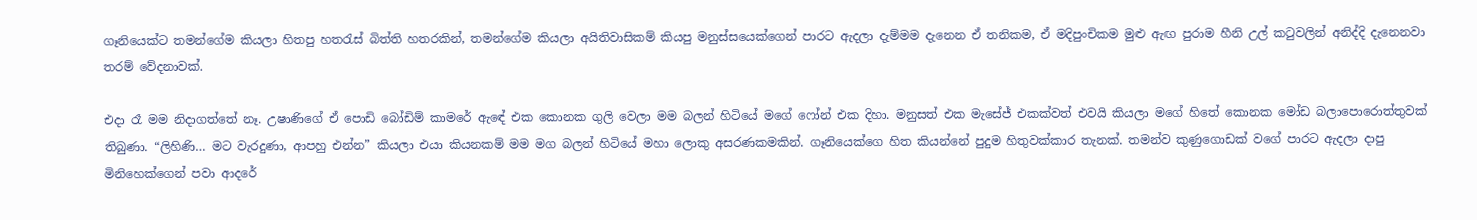ගෑනියෙක්ට තමන්ගේම කියලා හිතපු හතරැස් බිත්ති හතරකින්, තමන්ගේම කියලා අයිතිවාසිකම් කියපු මනුස්සයෙක්ගෙන් පාරට ඇදලා දැම්මම දැනෙන ඒ තනිකම, ඒ මදිපුංචිකම මුළු ඇඟ පුරාම හීනි උල් කටුවලින් අනිද්දි දැනෙනවා තරම් වේදනාවක්.

එදා රෑ මම නිදාගත්තේ නෑ. උෂාණිගේ ඒ පොඩි බෝඩිම් කාමරේ ඇඳේ එක කොනක ගුලි වෙලා මම බලන් හිටියේ මගේ ෆෝන් එක දිහා. මනුසත් එක මැසේජ් එකක්වත් එවයි කියලා මගේ හිතේ කොනක මෝඩ බලාපොරොත්තුවක් තිබුණා. “ලිහිණි… මට වැරදුණා, ආපහු එන්න” කියලා එයා කියනකම් මම මග බලන් හිටියේ මහා ලොකු අසරණකමකින්. ගෑනියෙක්ගෙ හිත කියන්නේ පුදුම හිතුවක්කාර තැනක්. තමන්ව කුණුගොඩක් වගේ පාරට ඇදලා දාපු මිනිහෙක්ගෙන් පවා ආදරේ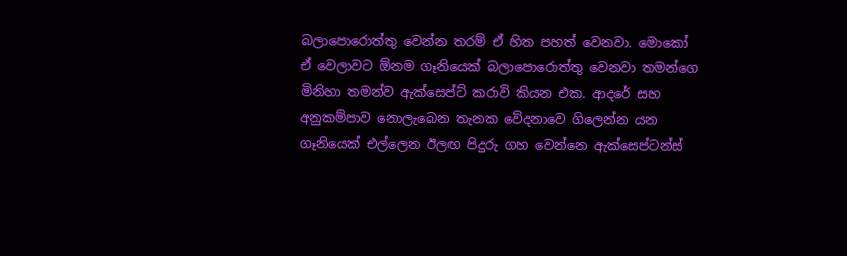බලාපොරොත්තු වෙන්න තරම් ඒ හිත පහත් වෙනවා. මොකෝ ඒ වෙලාවට ඕනම ගෑනියෙක් බලාපොරොත්තු වෙනවා තමන්ගෙ මිනිහා තමන්ව ඇක්සෙප්ට් කරාවි කියන එක. ආදරේ සහ අනුකම්පාව නොලැබෙන තැනක වේදනාවෙ ගිලෙන්න යන ගෑනියෙක් එල්ලෙන ඊලඟ පිදුරු ගහ වෙන්නෙ ඇක්සෙප්ටන්ස්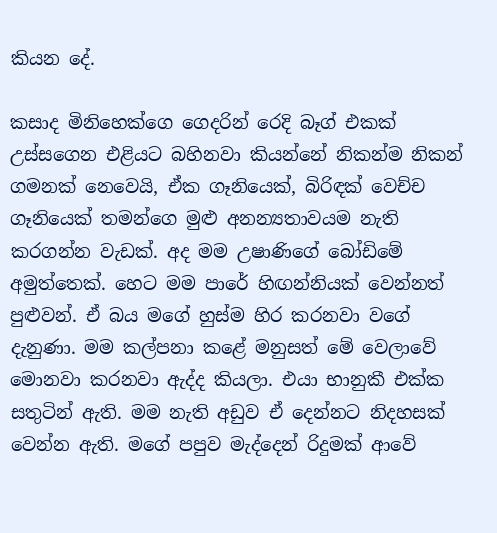කියන දේ.

කසාද මිනිහෙක්ගෙ ගෙදරින් රෙදි බෑග් එකක් උස්සගෙන එළියට බහිනවා කියන්නේ නිකන්ම නිකන් ගමනක් නෙවෙයි, ඒක ගෑනියෙක්, බිරිඳක් වෙච්ච ගෑනියෙක් තමන්ගෙ මුළු අනන්‍යතාවයම නැති කරගන්න වැඩක්. අද මම උෂාණිගේ බෝඩිමේ අමුත්තෙක්. හෙට මම පාරේ හිඟන්නියක් වෙන්නත් පුළුවන්. ඒ බය මගේ හුස්ම හිර කරනවා වගේ දැනුණා. මම කල්පනා කළේ මනුසත් මේ වෙලාවේ මොනවා කරනවා ඇද්ද කියලා. එයා භානුකී එක්ක සතුටින් ඇති. මම නැති අඩුව ඒ දෙන්නට නිදහසක් වෙන්න ඇති. මගේ පපුව මැද්දෙන් රිදුමක් ආවේ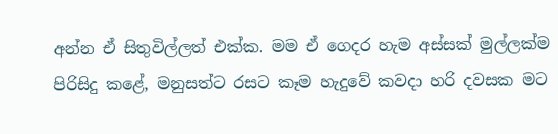අන්න ඒ සිතුවිල්ලත් එක්ක. මම ඒ ගෙදර හැම අස්සක් මුල්ලක්ම පිරිසිදු කළේ, මනුසත්ට රසට කෑම හැදුවේ කවදා හරි දවසක මට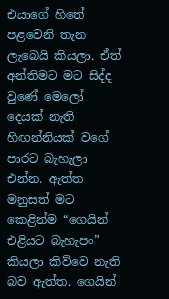එයාගේ හිතේ පළවෙනි තැන ලැබෙයි කියලා. ඒත් අන්තිමට මට සිද්ද වුණේ මෙලෝ දෙයක් නැති හිඟන්නියක් වගේ පාරට බැහැලා එන්න. ඇත්ත මනුසත් මට කෙළින්ම “ගෙයින් එළියට බැහැපං” කියලා කිව්වෙ නැති බව ඇත්ත. ගෙයින්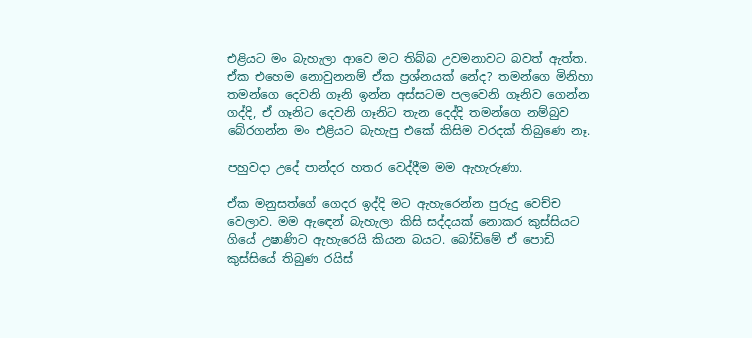එළියට මං බැහැලා ආවෙ මට තිබ්බ උවමනාවට බවත් ඇත්ත. ඒක එහෙම නොවුනනම් ඒක ප්‍රශ්නයක් නේද? තමන්ගෙ මිනිහා තමන්ගෙ දෙවනි ගෑනි ඉන්න අස්සටම පලවෙනි ගෑනිව ගෙන්න ගද්දි, ඒ ගෑනිට දෙවනි ගෑනිට තැන දෙද්දි තමන්ගෙ නම්බුව බේරගන්න මං එළියට බැහැපු එකේ කිසිම වරදක් තිබුණෙ නෑ.

පහුවදා උදේ පාන්දර හතර වෙද්දීම මම ඇහැරුණා.

ඒක මනුසත්ගේ ගෙදර ඉද්දි මට ඇහැරෙන්න පුරුදු වෙච්ච වෙලාව. මම ඇඳෙන් බැහැලා කිසි සද්දයක් නොකර කුස්සියට ගියේ උෂාණිට ඇහැරෙයි කියන බයට. බෝඩිමේ ඒ පොඩි කුස්සියේ තිබුණ රයිස්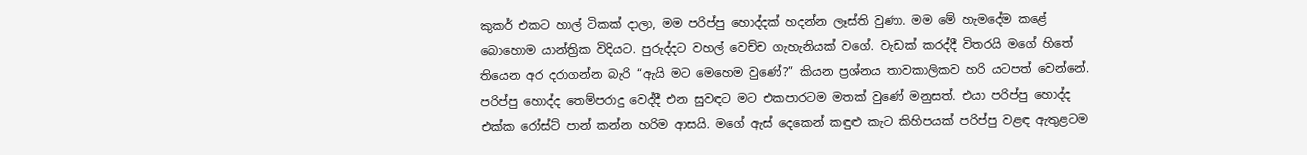කුකර් එකට හාල් ටිකක් දාලා, මම පරිප්පු හොද්දක් හදන්න ලෑස්ති වුණා. මම මේ හැමදේම කළේ බොහොම යාන්ත්‍රික විදියට. පුරුද්දට වහල් වෙච්ච ගැහැනියක් වගේ. වැඩක් කරද්දී විතරයි මගේ හිතේ තියෙන අර දරාගන්න බැරි “ඇයි මට මෙහෙම වුණේ?” කියන ප්‍රශ්නය තාවකාලිකව හරි යටපත් වෙන්නේ. පරිප්පු හොද්ද තෙම්පරාදු වෙද්දී එන සුවඳට මට එකපාරටම මතක් වුණේ මනුසත්. එයා පරිප්පු හොද්ද එක්ක රෝස්ට් පාන් කන්න හරිම ආසයි. මගේ ඇස් දෙකෙන් කඳුළු කැට කිහිපයක් පරිප්පු වළඳ ඇතුළටම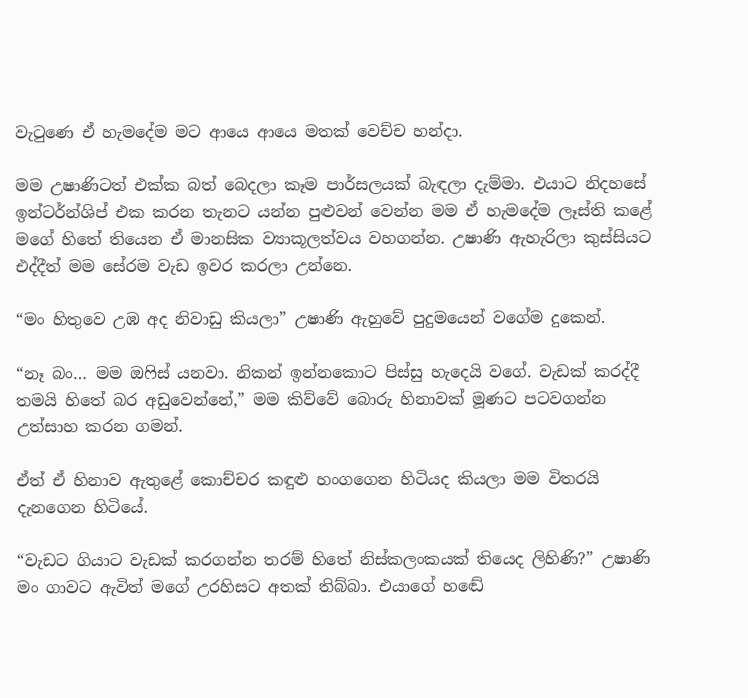වැටුණෙ ඒ හැමදේම මට ආයෙ ආයෙ මතක් වෙච්ච හන්දා.

මම උෂාණිටත් එක්ක බත් බෙදලා කෑම පාර්සලයක් බැඳලා දැම්මා. එයාට නිදහසේ ඉන්ටර්න්ශිප් එක කරන තැනට යන්න පුළුවන් වෙන්න මම ඒ හැමදේම ලෑස්ති කළේ මගේ හිතේ තියෙන ඒ මානසික ව්‍යාකූලත්වය වහගන්න. උෂාණි ඇහැරිලා කුස්සියට එද්දීත් මම සේරම වැඩ ඉවර කරලා උන්නෙ.

“මං හිතුවෙ උඹ අද නිවාඩු කියලා” උෂාණි ඇහුවේ පුදුමයෙන් වගේම දුකෙන්.

“නෑ බං… මම ඔෆිස් යනවා. නිකන් ඉන්නකොට පිස්සු හැදෙයි වගේ. වැඩක් කරද්දී තමයි හිතේ බර අඩුවෙන්නේ,” මම කිව්වේ බොරු හිනාවක් මූණට පටවගන්න උත්සාහ කරන ගමන්.

ඒත් ඒ හිනාව ඇතුළේ කොච්චර කඳුළු හංගගෙන හිටියද කියලා මම විතරයි දැනගෙන හිටියේ.

“වැඩට ගියාට වැඩක් කරගන්න තරම් හිතේ නිස්කලංකයක් තියෙද ලිහිණි?” උෂාණි මං ගාවට ඇවිත් මගේ උරහිසට අතක් තිබ්බා. එයාගේ හඬේ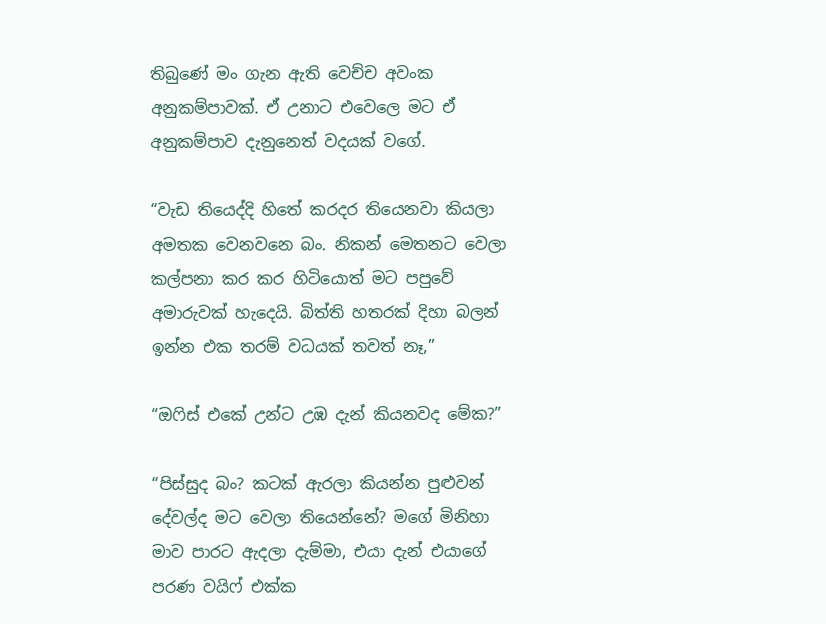තිබුණේ මං ගැන ඇති වෙච්ච අවංක අනුකම්පාවක්. ඒ උනාට එවෙලෙ මට ඒ අනුකම්පාව දැනුනෙත් වදයක් වගේ.

“වැඩ තියෙද්දි හිතේ කරදර තියෙනවා කියලා අමතක වෙනවනෙ බං. නිකන් මෙතනට වෙලා කල්පනා කර කර හිටියොත් මට පපුවේ අමාරුවක් හැදෙයි. බිත්ති හතරක් දිහා බලන් ඉන්න එක තරම් වධයක් තවත් නෑ,”

“ඔෆිස් එකේ උන්ට උඹ දැන් කියනවද මේක?”

“පිස්සුද බං? කටක් ඇරලා කියන්න පුළුවන් දේවල්ද මට වෙලා තියෙන්නේ? මගේ මිනිහා මාව පාරට ඇදලා දැම්මා, එයා දැන් එයාගේ පරණ වයිෆ් එක්ක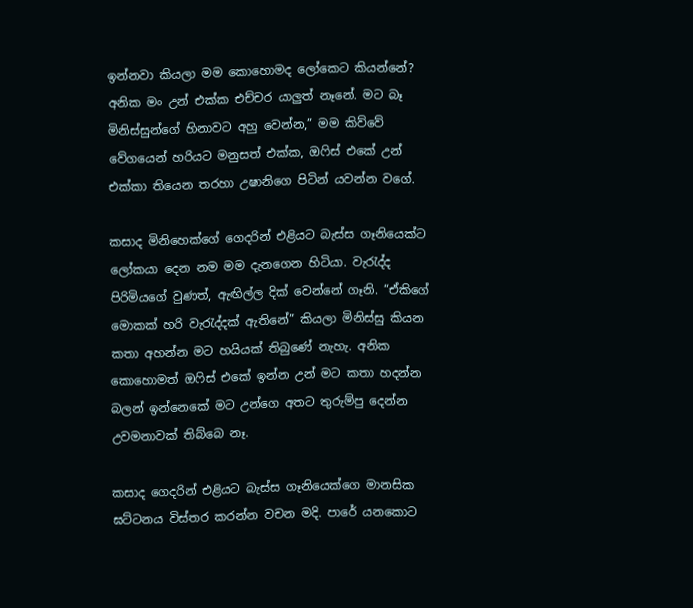ඉන්නවා කියලා මම කොහොමද ලෝකෙට කියන්නේ? අනික මං උන් එක්ක එච්චර යාලුත් නෑනේ. මට බෑ මිනිස්සුන්ගේ හිනාවට අහු වෙන්න,” මම කිව්වේ වේගයෙන් හරියට මනුසත් එක්ක, ඔෆිස් එකේ උන් එක්කා තියෙන තරහා උෂානිගෙ පිටින් යවන්න වගේ.

කසාද මිනිහෙක්ගේ ගෙදරින් එළියට බැස්ස ගෑනියෙක්ට ලෝකයා දෙන නම මම දැනගෙන හිටියා. වැරැද්ද පිරිමියගේ වුණත්, ඇඟිල්ල දික් වෙන්නේ ගෑනි. “ඒකිගේ මොකක් හරි වැරැද්දක් ඇතිනේ” කියලා මිනිස්සු කියන කතා අහන්න මට හයියක් තිබුණේ නැහැ. අනික කොහොමත් ඔෆිස් එකේ ඉන්න උන් මට කතා හදන්න බලන් ඉන්නෙකේ මට උන්ගෙ අතට තුරුම්පු දෙන්න උවමනාවක් තිබ්බෙ නෑ.

කසාද ගෙදරින් එළියට බැස්ස ගෑනියෙක්ගෙ මානසික ඝට්ටනය විස්තර කරන්න වචන මදි. පාරේ යනකොට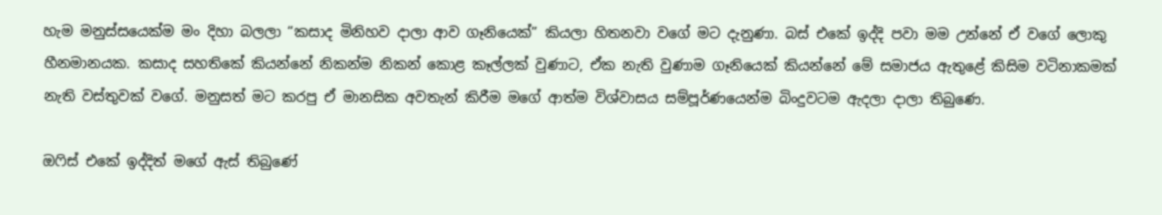හැම මනුස්සයෙක්ම මං දිහා බලලා “කසාද මිනිහව දාලා ආව ගෑනියෙක්” කියලා හිතනවා වගේ මට දැනුණා. බස් එකේ ඉද්දි පවා මම උන්නේ ඒ වගේ ලොකු හීනමානයක. කසාද සහතිකේ කියන්නේ නිකන්ම නිකන් කොළ කෑල්ලක් වුණාට, ඒක නැති වුණාම ගෑනියෙක් කියන්නේ මේ සමාජය ඇතුළේ කිසිම වටිනාකමක් නැති වස්තුවක් වගේ. මනුසත් මට කරපු ඒ මානසික අවතැන් කිරීම මගේ ආත්ම විශ්වාසය සම්පූර්ණයෙන්ම බිංදුවටම ඇදලා දාලා තිබුණෙ.

ඔෆිස් එකේ ඉද්දිත් මගේ ඇස් තිබුණේ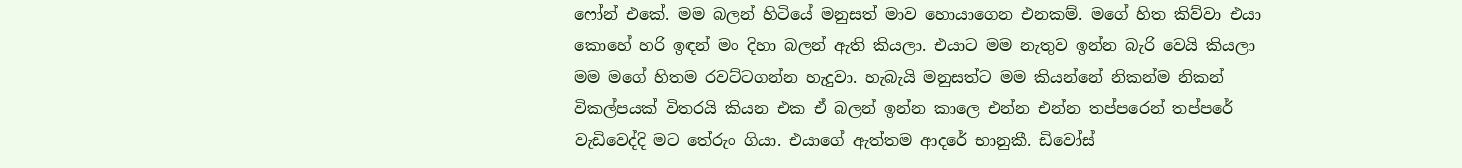ෆෝන් එකේ. මම බලන් හිටියේ මනුසත් මාව හොයාගෙන එනකම්. මගේ හිත කිව්වා එයා කොහේ හරි ඉඳන් මං දිහා බලන් ඇති කියලා. එයාට මම නැතුව ඉන්න බැරි වෙයි කියලා මම මගේ හිතම රවට්ටගන්න හැදුවා. හැබැයි මනුසත්ට මම කියන්නේ නිකන්ම නිකන් විකල්පයක් විතරයි කියන එක ඒ බලන් ඉන්න කාලෙ එන්න එන්න තප්පරෙන් තප්පරේ වැඩිවෙද්දි මට තේරුං ගියා. එයාගේ ඇත්තම ආදරේ භානුකී. ඩිවෝස්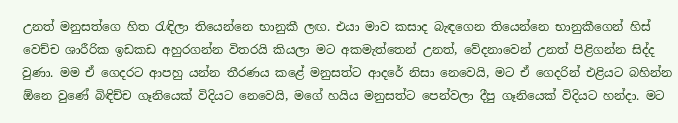උනත් මනුසත්ගෙ හිත රැඳිලා තියෙන්නෙ භානුකී ලඟ. එයා මාව කසාද බැඳගෙන තියෙන්නෙ භානුකීගෙන් හිස් වෙච්ච ශාරීරික ඉඩකඩ අහුරගන්න විතරයි කියලා මට අකමැත්තෙන් උනත්, වේදනාවෙන් උනත් පිළිගන්න සිද්ද වුණා. මම ඒ ගෙදරට ආපහු යන්න තීරණය කළේ මනුසත්ට ආදරේ නිසා නෙවෙයි, මට ඒ ගෙදරින් එළියට බහින්න ඕනෙ වුණේ බිඳිච්ච ගෑනියෙක් විදියට නෙවෙයි, මගේ හයිය මනුසත්ට පෙන්වලා දීපු ගෑනියෙක් විදියට හන්දා. මට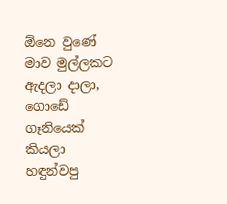ඕනෙ වුණේ මාව මුල්ලකට ඇදලා දාලා, ගොඩේ ගෑනියෙක් කියලා හඳුන්වපු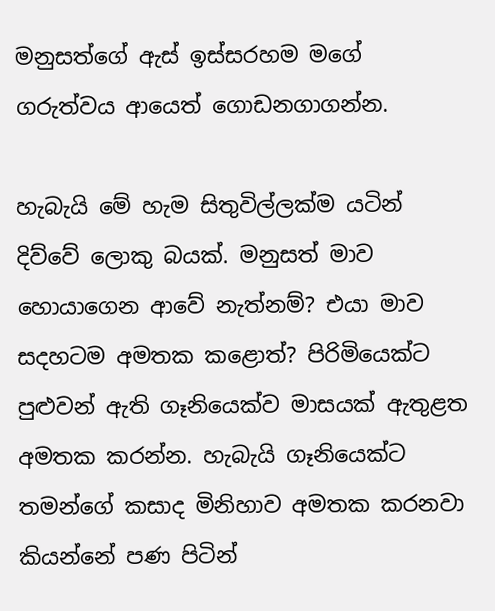මනුසත්ගේ ඇස් ඉස්සරහම මගේ ගරුත්වය ආයෙත් ගොඩනගාගන්න.

හැබැයි මේ හැම සිතුවිල්ලක්ම යටින් දිව්වේ ලොකු බයක්. මනුසත් මාව හොයාගෙන ආවේ නැත්නම්? එයා මාව සදහටම අමතක කළොත්? පිරිමියෙක්ට පුළුවන් ඇති ගෑනියෙක්ව මාසයක් ඇතුළත අමතක කරන්න. හැබැයි ගෑනියෙක්ට තමන්ගේ කසාද මිනිහාව අමතක කරනවා කියන්නේ පණ පිටින්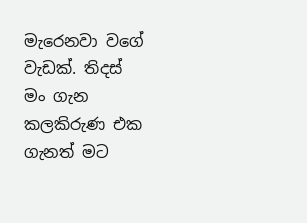මැරෙනවා වගේ වැඩක්. තිදස් මං ගැන කලකිරුණ එක ගැනත් මට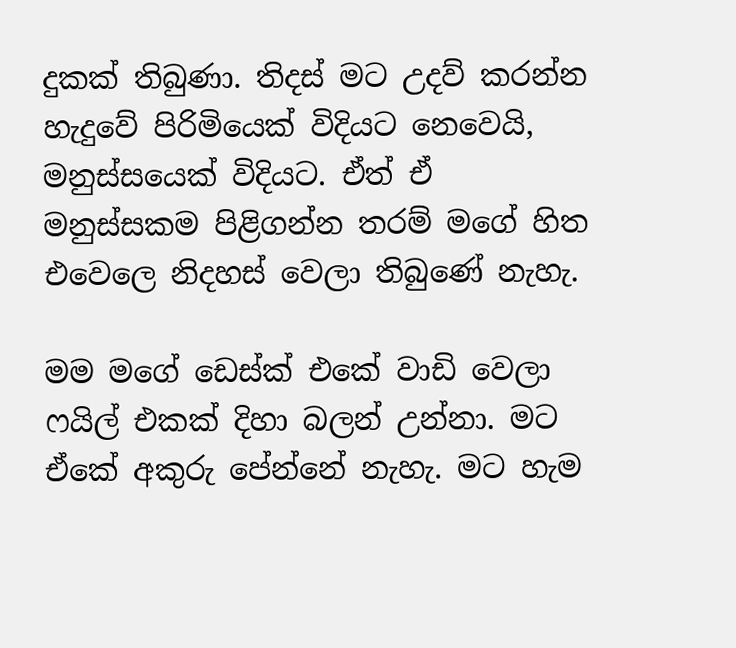දුකක් තිබුණා. තිදස් මට උදව් කරන්න හැදුවේ පිරිමියෙක් විදියට නෙවෙයි, මනුස්සයෙක් විදියට. ඒත් ඒ මනුස්සකම පිළිගන්න තරම් මගේ හිත එවෙලෙ නිදහස් වෙලා තිබුණේ නැහැ.

මම මගේ ඩෙස්ක් එකේ වාඩි වෙලා ෆයිල් එකක් දිහා බලන් උන්නා. මට ඒකේ අකුරු පේන්නේ නැහැ. මට හැම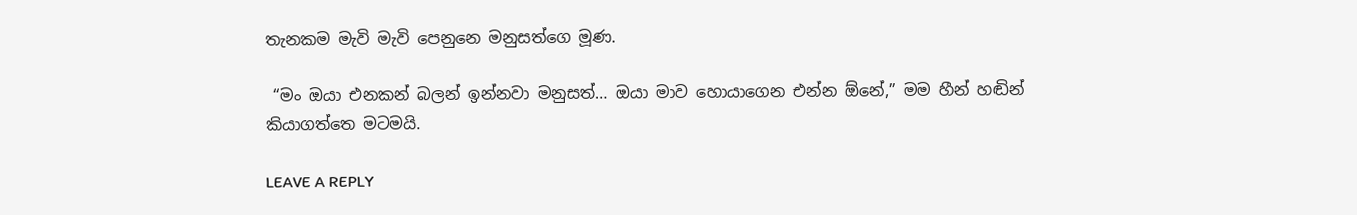තැනකම මැවි මැවි පෙනුනෙ මනුසත්ගෙ මූණ.

 “මං ඔයා එනකන් බලන් ඉන්නවා මනුසත්… ඔයා මාව හොයාගෙන එන්න ඕනේ,” මම හීන් හඬින් කියාගත්තෙ මටමයි.

LEAVE A REPLY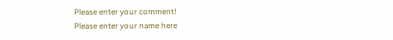Please enter your comment!
Please enter your name here